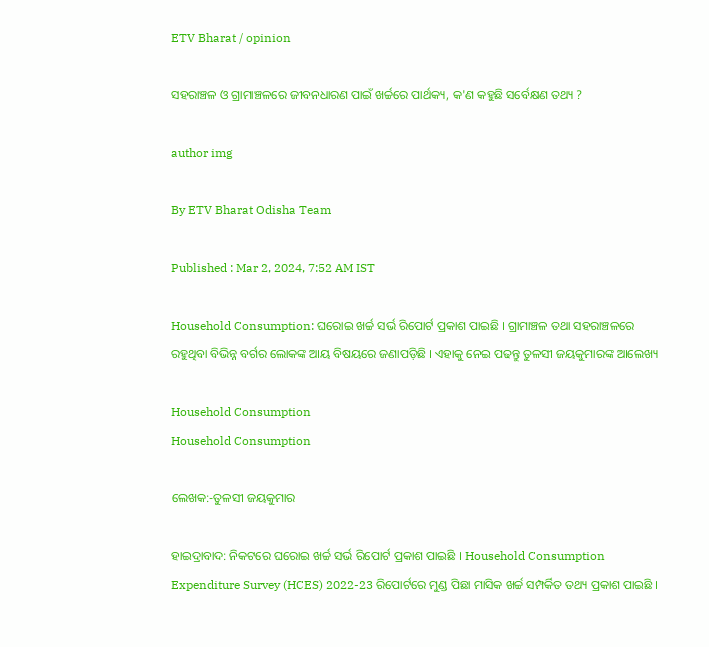ETV Bharat / opinion

ସହରାଞ୍ଚଳ ଓ ଗ୍ରାମାଞ୍ଚଳରେ ଜୀବନଧାରଣ ପାଇଁ ଖର୍ଚ୍ଚରେ ପାର୍ଥକ୍ୟ, କ'ଣ କହୁଛି ସର୍ବେକ୍ଷଣ ତଥ୍ୟ ?

author img

By ETV Bharat Odisha Team

Published : Mar 2, 2024, 7:52 AM IST

Household Consumption: ଘରୋଇ ଖର୍ଚ୍ଚ ସର୍ଭ ରିପୋର୍ଟ ପ୍ରକାଶ ପାଇଛି । ଗ୍ରାମାଞ୍ଚଳ ତଥା ସହରାଞ୍ଚଳରେ ରହୁଥିବା ବିଭିନ୍ନ ବର୍ଗର ଲୋକଙ୍କ ଆୟ ବିଷୟରେ ଜଣାପଡ଼ିଛି । ଏହାକୁ ନେଇ ପଢନ୍ତୁ ତୁଳସୀ ଜୟକୁମାରଙ୍କ ଆଲେଖ୍ୟ

Household Consumption
Household Consumption

ଲେଖକ:-ତୁଳସୀ ଜୟକୁମାର

ହାଇଦ୍ରାବାଦ: ନିକଟରେ ଘରୋଇ ଖର୍ଚ୍ଚ ସର୍ଭ ରିପୋର୍ଟ ପ୍ରକାଶ ପାଇଛି । Household Consumption Expenditure Survey (HCES) 2022-23 ରିପୋର୍ଟରେ ମୁଣ୍ଡ ପିଛା ମାସିକ ଖର୍ଚ୍ଚ ସମ୍ପର୍କିତ ତଥ୍ୟ ପ୍ରକାଶ ପାଇଛି ।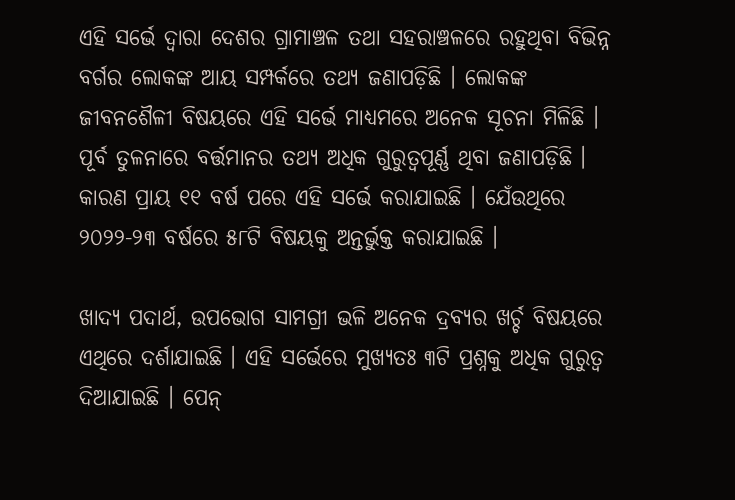ଏହି ସର୍ଭେ ଦ୍ବାରା ଦେଶର ଗ୍ରାମାଞ୍ଚଳ ତଥା ସହରାଞ୍ଚଳରେ ରହୁଥିବା ବିଭିନ୍ନ ବର୍ଗର ଲୋକଙ୍କ ଆୟ ସମ୍ପର୍କରେ ତଥ୍ୟ ଜଣାପଡ଼ିଛି । ଲୋକଙ୍କ ଜୀବନଶୈଳୀ ବିଷୟରେ ଏହି ସର୍ଭେ ମାଧ୍ୟମରେ ଅନେକ ସୂଚନା ମିଳିଛି । ପୂର୍ବ ତୁଳନାରେ ବର୍ତ୍ତମାନର ତଥ୍ୟ ଅଧିକ ଗୁରୁତ୍ବପୂର୍ଣ୍ଣ ଥିବା ଜଣାପଡ଼ିଛି । କାରଣ ପ୍ରାୟ ୧୧ ବର୍ଷ ପରେ ଏହି ସର୍ଭେ କରାଯାଇଛି । ଯେଁଉଥିରେ ୨୦୨୨-୨୩ ବର୍ଷରେ ୫୮ଟି ବିଷୟକୁ ଅନ୍ତର୍ଭୁକ୍ତ କରାଯାଇଛି ।

ଖାଦ୍ୟ ପଦାର୍ଥ, ଉପଭୋଗ ସାମଗ୍ରୀ ଭଳି ଅନେକ ଦ୍ରବ୍ୟର ଖର୍ଚ୍ଚ ବିଷୟରେ ଏଥିରେ ଦର୍ଶାଯାଇଛି । ଏହି ସର୍ଭେରେ ମୁଖ୍ୟତଃ ୩ଟି ପ୍ରଶ୍ନକୁ ଅଧିକ ଗୁରୁତ୍ବ ଦିଆଯାଇଛି । ପେନ୍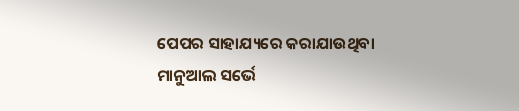ପେପର ସାହାଯ୍ୟରେ କରାଯାଉଥିବା ମାନୁଆଲ ସର୍ଭେ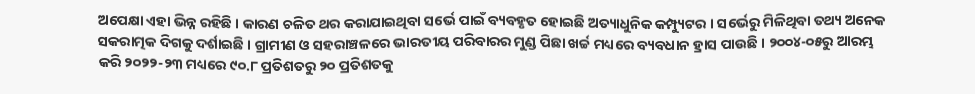ଅପେକ୍ଷା ଏହା ଭିନ୍ନ ରହିଛି । କାରଣ ଚଳିତ ଥର କରାଯାଇଥିବା ସର୍ଭେ ପାଇଁ ବ୍ୟବହୃତ ହୋଇଛି ଅତ୍ୟାଧୁନିକ କମ୍ପ୍ୟୁଟର । ସର୍ଭେରୁ ମିଳିଥିବା ତଥ୍ୟ ଅନେକ ସକରାତ୍ମକ ଦିଗକୁ ଦର୍ଶାଇଛି । ଗ୍ରାମୀଣ ଓ ସହରାଞ୍ଚଳରେ ଭାରତୀୟ ପରିବାରର ମୁଣ୍ଡ ପିଛା ଖର୍ଚ୍ଚ ମଧ୍ୟରେ ବ୍ୟବଧାନ ହ୍ରାସ ପାଉଛି । ୨୦୦୪-୦୫ରୁ ଆରମ୍ଭ କରି ୨୦୨୨-୨୩ ମଧ୍ୟରେ ୯୦.୮ ପ୍ରତିଶତରୁ ୨୦ ପ୍ରତିଶତକୁ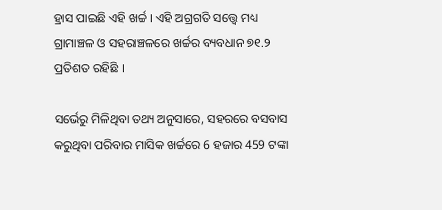ହ୍ରାସ ପାଇଛି ଏହି ଖର୍ଚ୍ଚ । ଏହି ଅଗ୍ରଗତି ସତ୍ତ୍ବେ ମଧ୍ୟ ଗ୍ରାମାଞ୍ଚଳ ଓ ସହରାଞ୍ଚଳରେ ଖର୍ଚ୍ଚର ବ୍ୟବଧାନ ୭୧.୨ ପ୍ରତିଶତ ରହିଛି ।

ସର୍ଭେରୁ ମିଳିଥିବା ତଥ୍ୟ ଅନୁସାରେ, ସହରରେ ବସବାସ କରୁଥିବା ପରିବାର ମାସିକ ଖର୍ଚ୍ଚରେ 6 ହଜାର 459 ଟଙ୍କା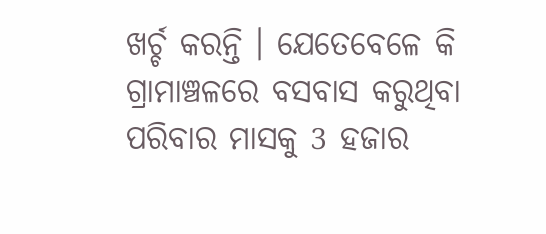ଖର୍ଚ୍ଚ କରନ୍ତି । ଯେତେବେଳେ କି ଗ୍ରାମାଞ୍ଚଳରେ ବସବାସ କରୁଥିବା ପରିବାର ମାସକୁ 3 ହଜାର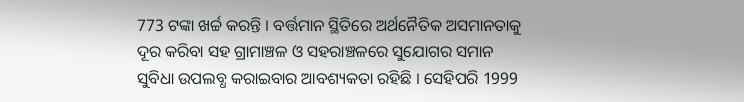773 ଟଙ୍କା ଖର୍ଚ୍ଚ କରନ୍ତି । ବର୍ତ୍ତମାନ ସ୍ଥିତିରେ ଅର୍ଥନୈତିକ ଅସମାନତାକୁ ଦୂର କରିବା ସହ ଗ୍ରାମାଞ୍ଚଳ ଓ ସହରାଞ୍ଚଳରେ ସୁଯୋଗର ସମାନ ସୁବିଧା ଉପଲବ୍ଧ କରାଇବାର ଆବଶ୍ୟକତା ରହିଛି । ସେହିପରି 1999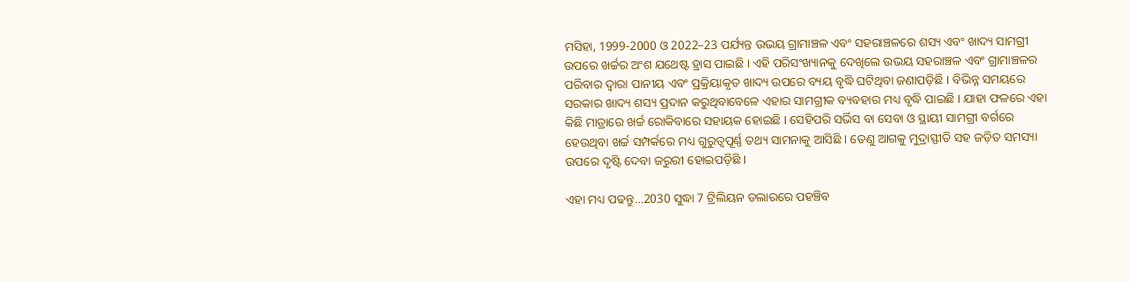ମସିହା, 1999-2000 ଓ 2022–23 ପର୍ଯ୍ୟନ୍ତ ଉଭୟ ଗ୍ରାମାଞ୍ଚଳ ଏବଂ ସହରାଞ୍ଚଳରେ ଶସ୍ୟ ଏବଂ ଖାଦ୍ୟ ସାମଗ୍ରୀ ଉପରେ ଖର୍ଚ୍ଚର ଅଂଶ ଯଥେଷ୍ଟ ହ୍ରାସ ପାଇଛି । ଏହି ପରିସଂଖ୍ୟାନକୁ ଦେଖିଲେ ଉଭୟ ସହରାଞ୍ଚଳ ଏବଂ ଗ୍ରାମାଞ୍ଚଳର ପରିବାର ଦ୍ବାରା ପାନୀୟ ଏବଂ ପ୍ରକ୍ରିୟାକୃତ ଖାଦ୍ୟ ଉପରେ ବ୍ୟୟ ବୃଦ୍ଧି ଘଟିଥିବା ଜଣାପଡ଼ିଛି । ବିଭିନ୍ନ ସମୟରେ ସରକାର ଖାଦ୍ୟ ଶସ୍ୟ ପ୍ରଦାନ କରୁଥିବାବେଳେ ଏହାର ସାମଗ୍ରୀକ ବ୍ୟବହାର ମଧ୍ୟ ବୃଦ୍ଧି ପାଇଛି । ଯାହା ଫଳରେ ଏହା କିଛି ମାତ୍ରାରେ ଖର୍ଚ୍ଚ ରୋକିବାରେ ସହାୟକ ହୋଇଛି । ସେହିପରି ସର୍ଭିସ ବା ସେବା ଓ ସ୍ଥାୟୀ ସାମଗ୍ରୀ ବର୍ଗରେ ହେଉଥିବା ଖର୍ଚ୍ଚ ସମ୍ପର୍କରେ ମଧ୍ୟ ଗୁରୁତ୍ବପୂର୍ଣ୍ଣ ତଥ୍ୟ ସାମନାକୁ ଆସିଛି । ତେଣୁ ଆଗକୁ ମୁଦ୍ରାସ୍ଫୀତି ସହ ଜଡ଼ିତ ସମସ୍ୟା ଉପରେ ଦୃଷ୍ଟି ଦେବା ଜରୁରୀ ହୋଇପଡ଼ିଛି ।

ଏହା ମଧ୍ୟ ପଢନ୍ତୁ...2030 ସୁଦ୍ଧା 7 ଟ୍ରିଲିୟନ ଡଲାରରେ ପହଞ୍ଚିବ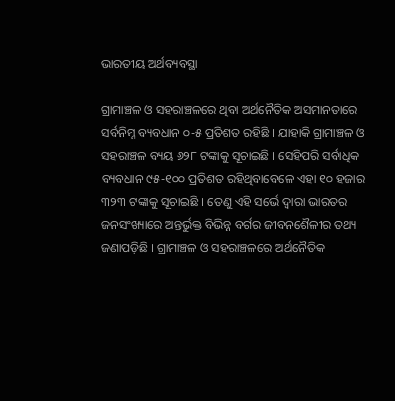ଭାରତୀୟ ଅର୍ଥବ୍ୟବସ୍ଥା

ଗ୍ରାମାଞ୍ଚଳ ଓ ସହରାଞ୍ଚଳରେ ଥିବା ଅର୍ଥନୈତିକ ଅସମାନତାରେ ସର୍ବନିମ୍ନ ବ୍ୟବଧାନ ୦-୫ ପ୍ରତିଶତ ରହିଛି । ଯାହାକି ଗ୍ରାମାଞ୍ଚଳ ଓ ସହରାଞ୍ଚଳ ବ୍ୟୟ ୬୨୮ ଟଙ୍କାକୁ ସୂଚାଇଛି । ସେହିପରି ସର୍ବାଧିକ ବ୍ୟବଧାନ ୯୫-୧୦୦ ପ୍ରତିଶତ ରହିଥିବାବେଳେ ଏହା ୧୦ ହଜାର ୩୨୩ ଟଙ୍କାକୁ ସୂଚାଇଛି । ତେଣୁ ଏହି ସର୍ଭେ ଦ୍ବାରା ଭାରତର ଜନସଂଖ୍ୟାରେ ଅନ୍ତର୍ଭୁକ୍ତ ବିଭିନ୍ନ ବର୍ଗର ଜୀବନଶୈଳୀର ତଥ୍ୟ ଜଣାପଡ଼ିଛି । ଗ୍ରାମାଞ୍ଚଳ ଓ ସହରାଞ୍ଚଳରେ ଅର୍ଥନୈତିକ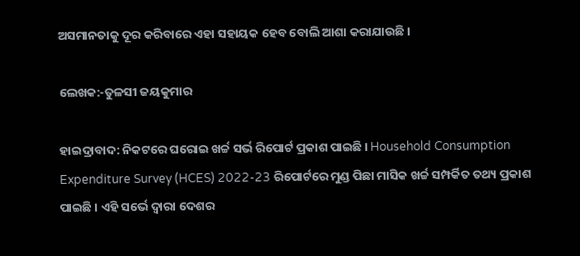ଅସମାନତାକୁ ଦୂର କରିବାରେ ଏହା ସହାୟକ ହେବ ବୋଲି ଆଶା କରାଯାଉଛି ।

ଲେଖକ:-ତୁଳସୀ ଜୟକୁମାର

ହାଇଦ୍ରାବାଦ: ନିକଟରେ ଘରୋଇ ଖର୍ଚ୍ଚ ସର୍ଭ ରିପୋର୍ଟ ପ୍ରକାଶ ପାଇଛି । Household Consumption Expenditure Survey (HCES) 2022-23 ରିପୋର୍ଟରେ ମୁଣ୍ଡ ପିଛା ମାସିକ ଖର୍ଚ୍ଚ ସମ୍ପର୍କିତ ତଥ୍ୟ ପ୍ରକାଶ ପାଇଛି । ଏହି ସର୍ଭେ ଦ୍ବାରା ଦେଶର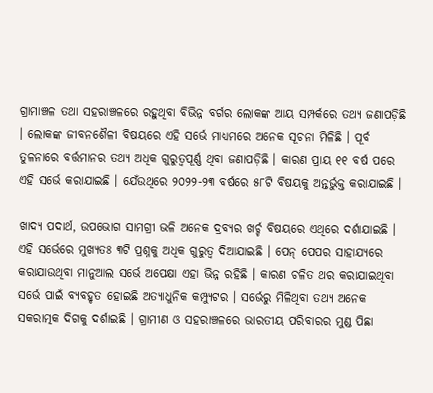ଗ୍ରାମାଞ୍ଚଳ ତଥା ସହରାଞ୍ଚଳରେ ରହୁଥିବା ବିଭିନ୍ନ ବର୍ଗର ଲୋକଙ୍କ ଆୟ ସମ୍ପର୍କରେ ତଥ୍ୟ ଜଣାପଡ଼ିଛି । ଲୋକଙ୍କ ଜୀବନଶୈଳୀ ବିଷୟରେ ଏହି ସର୍ଭେ ମାଧ୍ୟମରେ ଅନେକ ସୂଚନା ମିଳିଛି । ପୂର୍ବ ତୁଳନାରେ ବର୍ତ୍ତମାନର ତଥ୍ୟ ଅଧିକ ଗୁରୁତ୍ବପୂର୍ଣ୍ଣ ଥିବା ଜଣାପଡ଼ିଛି । କାରଣ ପ୍ରାୟ ୧୧ ବର୍ଷ ପରେ ଏହି ସର୍ଭେ କରାଯାଇଛି । ଯେଁଉଥିରେ ୨୦୨୨-୨୩ ବର୍ଷରେ ୫୮ଟି ବିଷୟକୁ ଅନ୍ତର୍ଭୁକ୍ତ କରାଯାଇଛି ।

ଖାଦ୍ୟ ପଦାର୍ଥ, ଉପଭୋଗ ସାମଗ୍ରୀ ଭଳି ଅନେକ ଦ୍ରବ୍ୟର ଖର୍ଚ୍ଚ ବିଷୟରେ ଏଥିରେ ଦର୍ଶାଯାଇଛି । ଏହି ସର୍ଭେରେ ମୁଖ୍ୟତଃ ୩ଟି ପ୍ରଶ୍ନକୁ ଅଧିକ ଗୁରୁତ୍ବ ଦିଆଯାଇଛି । ପେନ୍ ପେପର ସାହାଯ୍ୟରେ କରାଯାଉଥିବା ମାନୁଆଲ ସର୍ଭେ ଅପେକ୍ଷା ଏହା ଭିନ୍ନ ରହିଛି । କାରଣ ଚଳିତ ଥର କରାଯାଇଥିବା ସର୍ଭେ ପାଇଁ ବ୍ୟବହୃତ ହୋଇଛି ଅତ୍ୟାଧୁନିକ କମ୍ପ୍ୟୁଟର । ସର୍ଭେରୁ ମିଳିଥିବା ତଥ୍ୟ ଅନେକ ସକରାତ୍ମକ ଦିଗକୁ ଦର୍ଶାଇଛି । ଗ୍ରାମୀଣ ଓ ସହରାଞ୍ଚଳରେ ଭାରତୀୟ ପରିବାରର ମୁଣ୍ଡ ପିଛା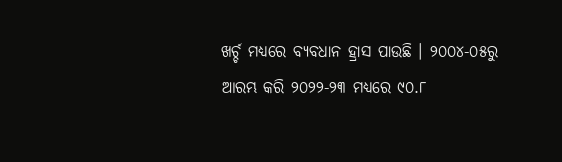ଖର୍ଚ୍ଚ ମଧ୍ୟରେ ବ୍ୟବଧାନ ହ୍ରାସ ପାଉଛି । ୨୦୦୪-୦୫ରୁ ଆରମ୍ଭ କରି ୨୦୨୨-୨୩ ମଧ୍ୟରେ ୯୦.୮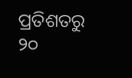ପ୍ରତିଶତରୁ ୨୦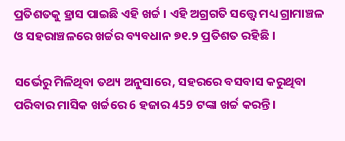ପ୍ରତିଶତକୁ ହ୍ରାସ ପାଇଛି ଏହି ଖର୍ଚ୍ଚ । ଏହି ଅଗ୍ରଗତି ସତ୍ତ୍ବେ ମଧ୍ୟ ଗ୍ରାମାଞ୍ଚଳ ଓ ସହରାଞ୍ଚଳରେ ଖର୍ଚ୍ଚର ବ୍ୟବଧାନ ୭୧.୨ ପ୍ରତିଶତ ରହିଛି ।

ସର୍ଭେରୁ ମିଳିଥିବା ତଥ୍ୟ ଅନୁସାରେ, ସହରରେ ବସବାସ କରୁଥିବା ପରିବାର ମାସିକ ଖର୍ଚ୍ଚରେ 6 ହଜାର 459 ଟଙ୍କା ଖର୍ଚ୍ଚ କରନ୍ତି ।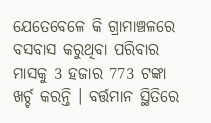ଯେତେବେଳେ କି ଗ୍ରାମାଞ୍ଚଳରେ ବସବାସ କରୁଥିବା ପରିବାର ମାସକୁ 3 ହଜାର 773 ଟଙ୍କା ଖର୍ଚ୍ଚ କରନ୍ତି । ବର୍ତ୍ତମାନ ସ୍ଥିତିରେ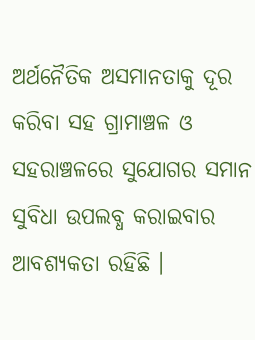ଅର୍ଥନୈତିକ ଅସମାନତାକୁ ଦୂର କରିବା ସହ ଗ୍ରାମାଞ୍ଚଳ ଓ ସହରାଞ୍ଚଳରେ ସୁଯୋଗର ସମାନ ସୁବିଧା ଉପଲବ୍ଧ କରାଇବାର ଆବଶ୍ୟକତା ରହିଛି ।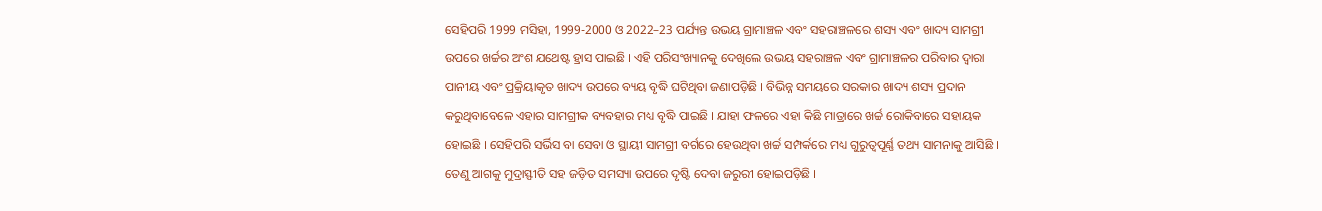ସେହିପରି 1999 ମସିହା, 1999-2000 ଓ 2022–23 ପର୍ଯ୍ୟନ୍ତ ଉଭୟ ଗ୍ରାମାଞ୍ଚଳ ଏବଂ ସହରାଞ୍ଚଳରେ ଶସ୍ୟ ଏବଂ ଖାଦ୍ୟ ସାମଗ୍ରୀ ଉପରେ ଖର୍ଚ୍ଚର ଅଂଶ ଯଥେଷ୍ଟ ହ୍ରାସ ପାଇଛି । ଏହି ପରିସଂଖ୍ୟାନକୁ ଦେଖିଲେ ଉଭୟ ସହରାଞ୍ଚଳ ଏବଂ ଗ୍ରାମାଞ୍ଚଳର ପରିବାର ଦ୍ବାରା ପାନୀୟ ଏବଂ ପ୍ରକ୍ରିୟାକୃତ ଖାଦ୍ୟ ଉପରେ ବ୍ୟୟ ବୃଦ୍ଧି ଘଟିଥିବା ଜଣାପଡ଼ିଛି । ବିଭିନ୍ନ ସମୟରେ ସରକାର ଖାଦ୍ୟ ଶସ୍ୟ ପ୍ରଦାନ କରୁଥିବାବେଳେ ଏହାର ସାମଗ୍ରୀକ ବ୍ୟବହାର ମଧ୍ୟ ବୃଦ୍ଧି ପାଇଛି । ଯାହା ଫଳରେ ଏହା କିଛି ମାତ୍ରାରେ ଖର୍ଚ୍ଚ ରୋକିବାରେ ସହାୟକ ହୋଇଛି । ସେହିପରି ସର୍ଭିସ ବା ସେବା ଓ ସ୍ଥାୟୀ ସାମଗ୍ରୀ ବର୍ଗରେ ହେଉଥିବା ଖର୍ଚ୍ଚ ସମ୍ପର୍କରେ ମଧ୍ୟ ଗୁରୁତ୍ବପୂର୍ଣ୍ଣ ତଥ୍ୟ ସାମନାକୁ ଆସିଛି । ତେଣୁ ଆଗକୁ ମୁଦ୍ରାସ୍ଫୀତି ସହ ଜଡ଼ିତ ସମସ୍ୟା ଉପରେ ଦୃଷ୍ଟି ଦେବା ଜରୁରୀ ହୋଇପଡ଼ିଛି ।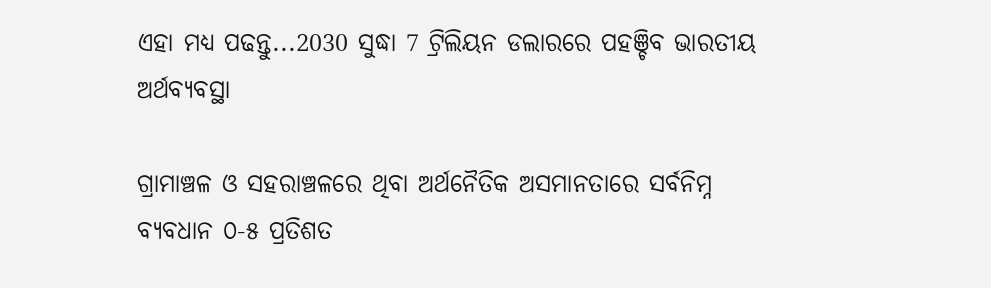ଏହା ମଧ୍ୟ ପଢନ୍ତୁ...2030 ସୁଦ୍ଧା 7 ଟ୍ରିଲିୟନ ଡଲାରରେ ପହଞ୍ଚିବ ଭାରତୀୟ ଅର୍ଥବ୍ୟବସ୍ଥା

ଗ୍ରାମାଞ୍ଚଳ ଓ ସହରାଞ୍ଚଳରେ ଥିବା ଅର୍ଥନୈତିକ ଅସମାନତାରେ ସର୍ବନିମ୍ନ ବ୍ୟବଧାନ ୦-୫ ପ୍ରତିଶତ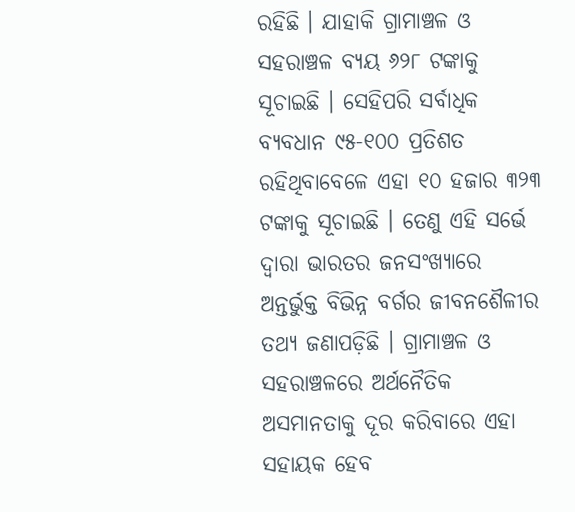ରହିଛି । ଯାହାକି ଗ୍ରାମାଞ୍ଚଳ ଓ ସହରାଞ୍ଚଳ ବ୍ୟୟ ୬୨୮ ଟଙ୍କାକୁ ସୂଚାଇଛି । ସେହିପରି ସର୍ବାଧିକ ବ୍ୟବଧାନ ୯୫-୧୦୦ ପ୍ରତିଶତ ରହିଥିବାବେଳେ ଏହା ୧୦ ହଜାର ୩୨୩ ଟଙ୍କାକୁ ସୂଚାଇଛି । ତେଣୁ ଏହି ସର୍ଭେ ଦ୍ବାରା ଭାରତର ଜନସଂଖ୍ୟାରେ ଅନ୍ତର୍ଭୁକ୍ତ ବିଭିନ୍ନ ବର୍ଗର ଜୀବନଶୈଳୀର ତଥ୍ୟ ଜଣାପଡ଼ିଛି । ଗ୍ରାମାଞ୍ଚଳ ଓ ସହରାଞ୍ଚଳରେ ଅର୍ଥନୈତିକ ଅସମାନତାକୁ ଦୂର କରିବାରେ ଏହା ସହାୟକ ହେବ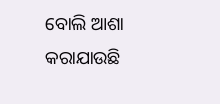ବୋଲି ଆଶା କରାଯାଉଛି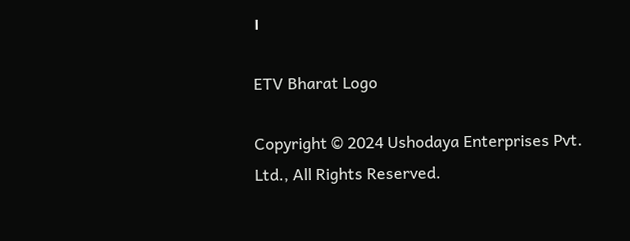।

ETV Bharat Logo

Copyright © 2024 Ushodaya Enterprises Pvt. Ltd., All Rights Reserved.